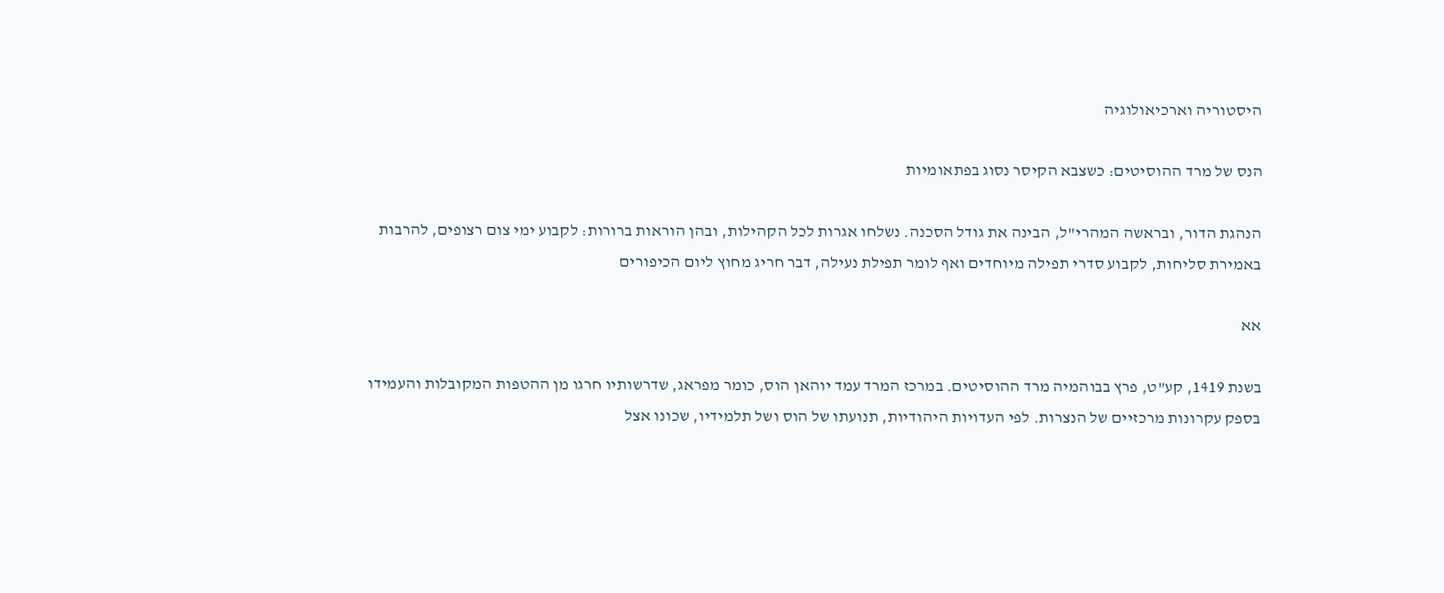היסטוריה וארכיאולוגיה

הנס של מרד ההוסיטים: כשצבא הקיסר נסוג בפתאומיות

הנהגת הדור, ובראשה המהרי"ל, הבינה את גודל הסכנה. נשלחו אגרות לכל הקהילות, ובהן הוראות ברורות: לקבוע ימי צום רצופים, להרבות באמירת סליחות, לקבוע סדרי תפילה מיוחדים ואף לומר תפילת נעילה, דבר חריג מחוץ ליום הכיפורים

אא

בשנת 1419, קע"ט, פרץ בבוהמיה מרד ההוסיטים. במרכז המרד עמד יוהאן הוס, כומר מפראג, שדרשותיו חרגו מן ההטפות המקובלות והעמידו בספק עקרונות מרכזיים של הנצרות. לפי העדויות היהודיות, תנועתו של הוס ושל תלמידיו, שכונו אצל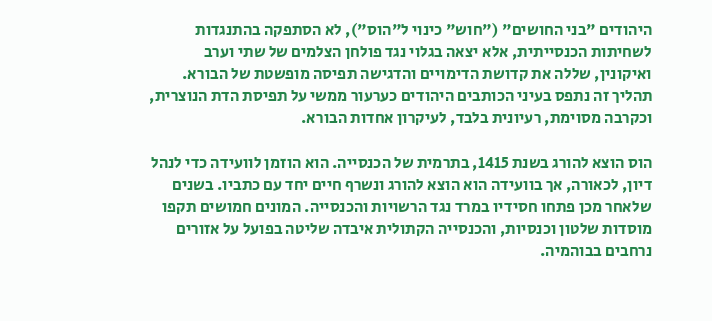היהודים "בני החושים" ("חוש" כינוי ל"הוס"), לא הסתפקה בהתנגדות לשחיתות הכנסייתית, אלא יצאה בגלוי נגד פולחן הצלמים של שתי וערב ואיקונין, שללה את קדושת הדימויים והדגישה תפיסה מופשטת של הבורא. תהליך זה נתפס בעיני הכותבים היהודים כערעור ממשי על תפיסת הדת הנוצרית, וכקרבה מסוימת, רעיונית בלבד, לעיקרון אחדות הבורא.

הוס הוצא להורג בשנת 1415, בתרמית של הכנסייה. הוא הוזמן לוועידה כדי לנהל דיון, לכאורה, אך בוועידה הוא הוצא להורג ונשרף חיים יחד עם כתביו. בשנים שלאחר מכן פתחו חסידיו במרד נגד הרשויות והכנסייה. המונים חמושים תקפו מוסדות שלטון וכנסיות, והכנסייה הקתולית איבדה שליטה בפועל על אזורים נרחבים בבוהמיה.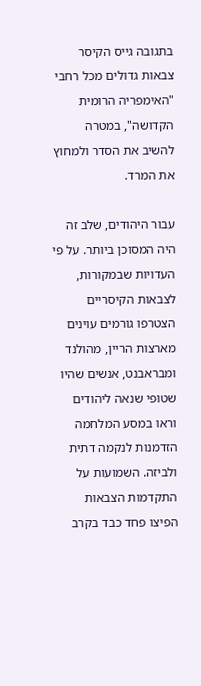בתגובה גייס הקיסר צבאות גדולים מכל רחבי "האימפריה הרומית הקדושה", במטרה להשיב את הסדר ולמחוץ את המרד.

עבור היהודים, שלב זה היה המסוכן ביותר. על פי העדויות שבמקורות, לצבאות הקיסריים הצטרפו גורמים עוינים מארצות הריין, מהולנד ומבראבנט, אנשים שהיו שטופי שנאה ליהודים וראו במסע המלחמה הזדמנות לנקמה דתית ולביזה. השמועות על התקדמות הצבאות הפיצו פחד כבד בקרב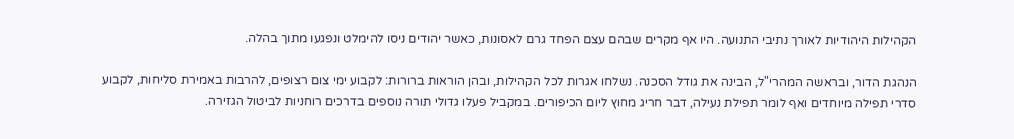הקהילות היהודיות לאורך נתיבי התנועה. היו אף מקרים שבהם עצם הפחד גרם לאסונות, כאשר יהודים ניסו להימלט ונפגעו מתוך בהלה.

הנהגת הדור, ובראשה המהרי"ל, הבינה את גודל הסכנה. נשלחו אגרות לכל הקהילות, ובהן הוראות ברורות: לקבוע ימי צום רצופים, להרבות באמירת סליחות, לקבוע סדרי תפילה מיוחדים ואף לומר תפילת נעילה, דבר חריג מחוץ ליום הכיפורים. במקביל פעלו גדולי תורה נוספים בדרכים רוחניות לביטול הגזירה.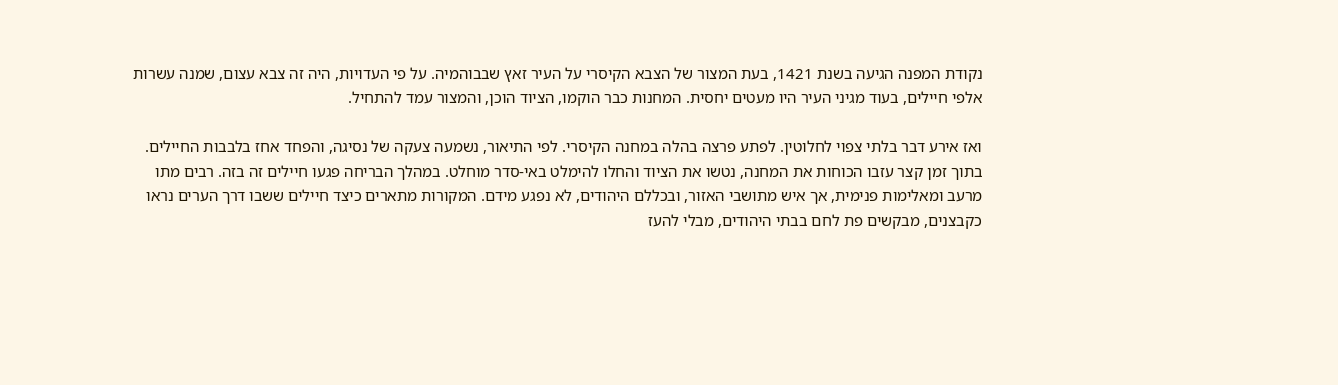נקודת המפנה הגיעה בשנת 1421, בעת המצור של הצבא הקיסרי על העיר זאץ שבבוהמיה. על פי העדויות, היה זה צבא עצום, שמנה עשרות אלפי חיילים, בעוד מגיני העיר היו מעטים יחסית. המחנות כבר הוקמו, הציוד הוכן, והמצור עמד להתחיל.

ואז אירע דבר בלתי צפוי לחלוטין. לפתע פרצה בהלה במחנה הקיסרי. לפי התיאור, נשמעה צעקה של נסיגה, והפחד אחז בלבבות החיילים. בתוך זמן קצר עזבו הכוחות את המחנה, נטשו את הציוד והחלו להימלט באי-סדר מוחלט. במהלך הבריחה פגעו חיילים זה בזה. רבים מתו מרעב ומאלימות פנימית, אך איש מתושבי האזור, ובכללם היהודים, לא נפגע מידם. המקורות מתארים כיצד חיילים ששבו דרך הערים נראו כקבצנים, מבקשים פת לחם בבתי היהודים, מבלי להעז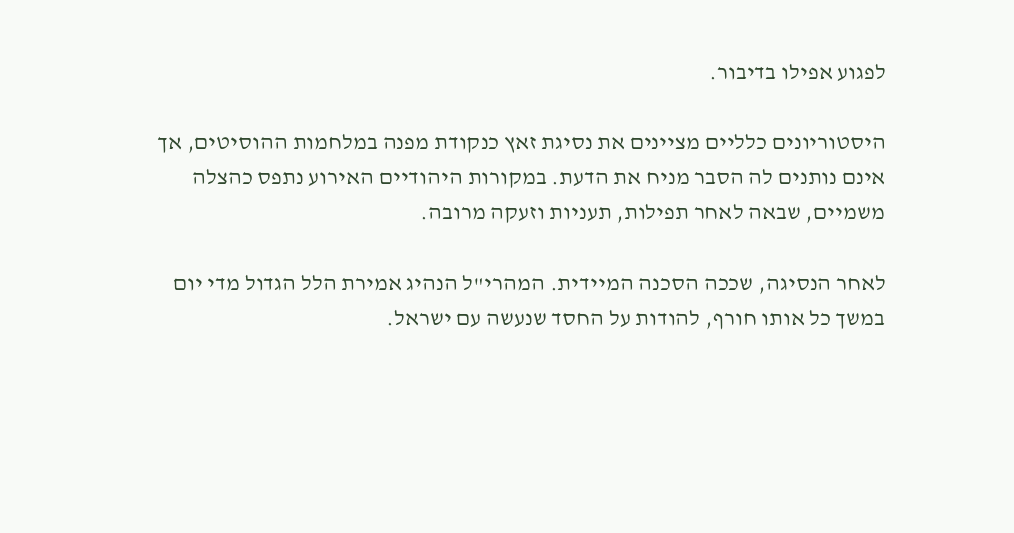לפגוע אפילו בדיבור.

היסטוריונים כלליים מציינים את נסיגת זאץ כנקודת מפנה במלחמות ההוסיטים, אך אינם נותנים לה הסבר מניח את הדעת. במקורות היהודיים האירוע נתפס כהצלה משמיים, שבאה לאחר תפילות, תעניות וזעקה מרובה.

לאחר הנסיגה, שככה הסכנה המיידית. המהרי"ל הנהיג אמירת הלל הגדול מדי יום במשך כל אותו חורף, להודות על החסד שנעשה עם ישראל.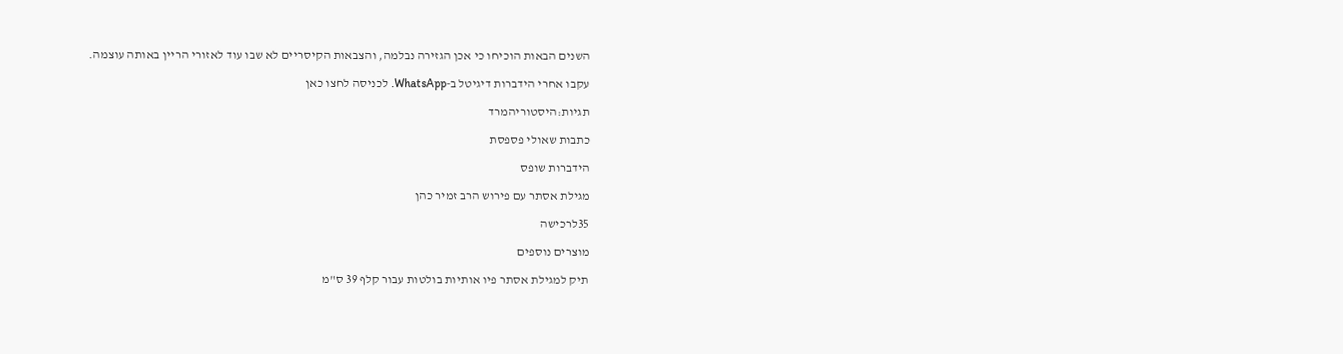השנים הבאות הוכיחו כי אכן הגזירה נבלמה, והצבאות הקיסריים לא שבו עוד לאזורי הריין באותה עוצמה.

עקבו אחרי הידברות דיגיטל ב-WhatsApp. לכניסה לחצו כאן

תגיות:היסטוריהמרד

כתבות שאולי פספסת

הידברות שופס

מגילת אסתר עם פירוש הרב זמיר כהן

35לרכישה

מוצרים נוספים

תיק למגילת אסתר פיו אותיות בולטות עבור קלף 39 ס"מ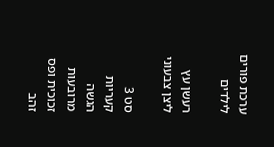ערכת פורים לילדים

רעשן עץ ליצן צבעוני

סט 3 קעריות הגשה מרובעות זכוכית ופס זהב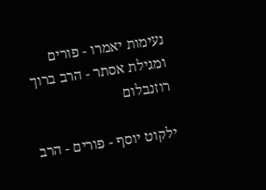נעימות יאמרו - פורים ומגילת אסתר - הרב ברוך רוזנבלום

ילקוט יוסף - פורים - הרב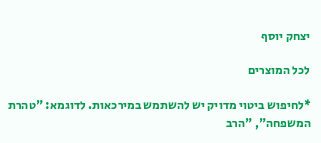יצחק יוסף

לכל המוצרים

*לחיפוש ביטוי מדויק יש להשתמש במירכאות. לדוגמא: "טהרת המשפחה", "הרב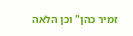זמיר כהן" וכן הלאה